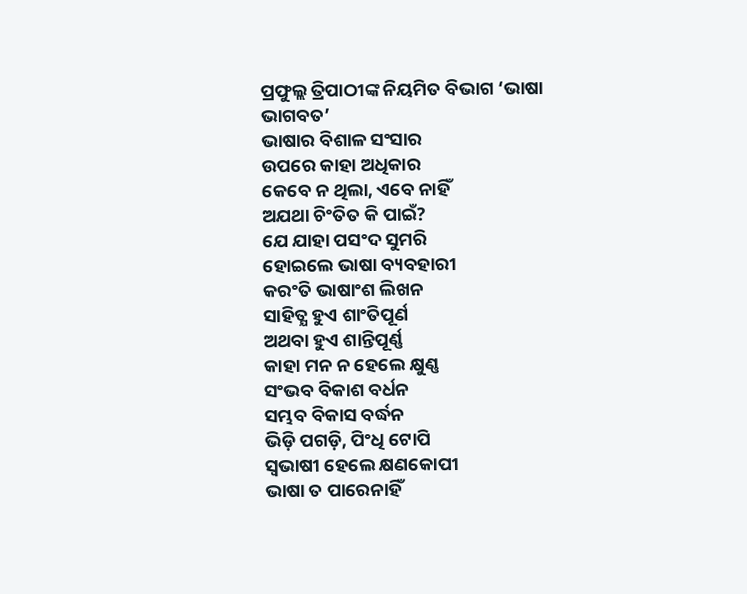ପ୍ରଫୁଲ୍ଲ ତ୍ରିପାଠୀଙ୍କ ନିୟମିତ ବିଭାଗ ‘ଭାଷା ଭାଗବତ’
ଭାଷାର ବିଶାଳ ସଂସାର
ଉପରେ କାହା ଅଧିକାର
କେବେ ନ ଥିଲା, ଏବେ ନାହିଁ
ଅଯଥା ଚିଂତିତ କି ପାଇଁ?
ଯେ ଯାହା ପସଂଦ ସୁମରି
ହୋଇଲେ ଭାଷା ବ୍ୟବହାରୀ
କରଂତି ଭାଷାଂଶ ଲିଖନ
ସାହିତ୍ଯ ହୁଏ ଶାଂତିପୂର୍ଣ
ଅଥବା ହୁଏ ଶାନ୍ତିପୂର୍ଣ୍ଣ
କାହା ମନ ନ ହେଲେ କ୍ଷୁଣ୍ଣ
ସଂଭବ ବିକାଶ ବର୍ଧନ
ସମ୍ଭବ ବିକାସ ବର୍ଦ୍ଧନ
ଭିଡ଼ି ପଗଡ଼ି, ପିଂଧି ଟୋପି
ସ୍ବଭାଷୀ ହେଲେ କ୍ଷଣକୋପୀ
ଭାଷା ତ ପାରେନାହିଁ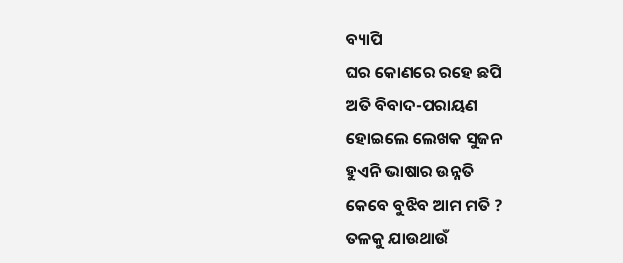ବ୍ୟାପି
ଘର କୋଣରେ ରହେ ଛପି
ଅତି ବିବାଦ-ପରାୟଣ
ହୋଇଲେ ଲେଖକ ସୁଜନ
ହୁଏନି ଭାଷାର ଉନ୍ନତି
କେବେ ବୁଝିବ ଆମ ମତି ?
ତଳକୁ ଯାଉଥାଉଁ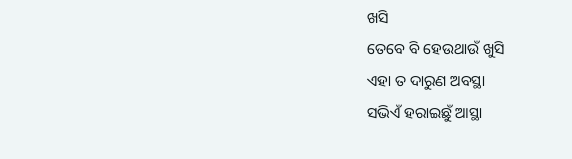ଖସି
ତେବେ ବି ହେଉଥାଉଁ ଖୁସି
ଏହା ତ ଦାରୁଣ ଅବସ୍ଥା
ସଭିଏଁ ହରାଇଛୁଁ ଆସ୍ଥା